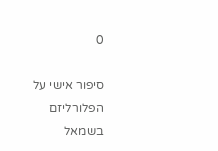0

סיפור אישי על הפלורליזם בשמאל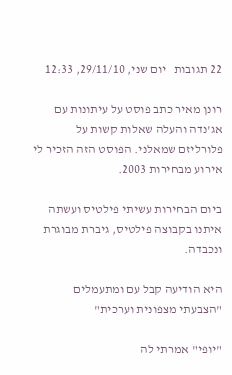22 תגובות   יום שני, 29/11/10, 12:33

רונן מאיר כתב פוסט על עיתונות עם אג'נדה והעלה שאלות קשות על פלורליזם שמאלני. הפוסט הזה הזכיר לי אירוע מבחירות 2003.

ביום הבחירות עשיתי פילטיס ועשתה איתנו בקבוצה פילטיס, גיברת מבוגרת ונכבדה.

היא הודיעה קבל עם ומתעמלים "הצבעתי מצפונית וערכית"

"יופי" אמרתי לה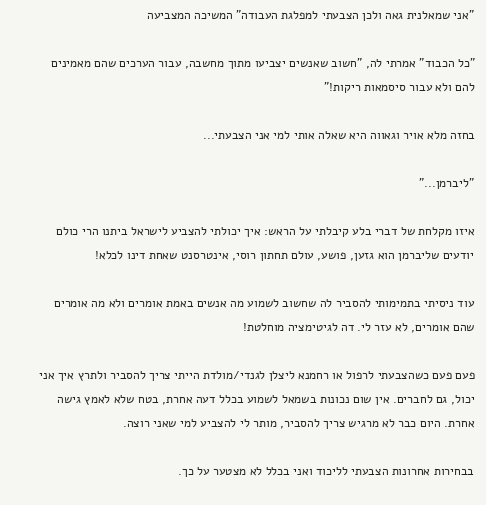"אני שמאלנית גאה ולכן הצבעתי למפלגת העבודה" המשיכה המצביעה

"כל הכבוד" אמרתי לה, "חשוב שאנשים יצביעו מתוך מחשבה, עבור הערכים שהם מאמינים להם ולא עבור סיסמאות ריקות!"

בחזה מלא אויר וגאווה היא שאלה אותי למי אני הצבעתי...

"ליברמן..."

איזו מקלחת של דברי בלע קיבלתי על הראש: איך יכולתי להצביע לישראל ביתנו הרי כולם יודעים שליברמן הוא גזען, פושע, עולם תחתון רוסי, אינטרסנט שאחת דינו לכלא!

עוד ניסיתי בתמימותי להסביר לה שחשוב לשמוע מה אנשים באמת אומרים ולא מה אומרים שהם אומרים, לא עזר לי. דה לגיטימציה מוחלטת!

פעם פעם כשהצבעתי לרפול או רחמנא ליצלן לגנדי/מולדת הייתי צריך להסביר ולתרץ איך אני יכול, גם לחברים. אין שום נכונות בשמאל לשמוע בכלל דעה אחרת, בטח שלא לאמץ גישה אחרת. היום כבר לא מרגיש צריך להסביר, מותר לי להצביע למי שאני רוצה.

בבחירות אחרונות הצבעתי לליכוד ואני בכלל לא מצטער על כך.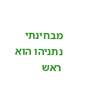מבחינתי נתניהו הוא ראש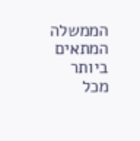הממשלה המתאים ביותר מכל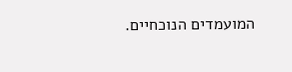המועמדים הנוכחיים.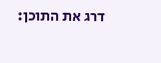דרג את התוכן: